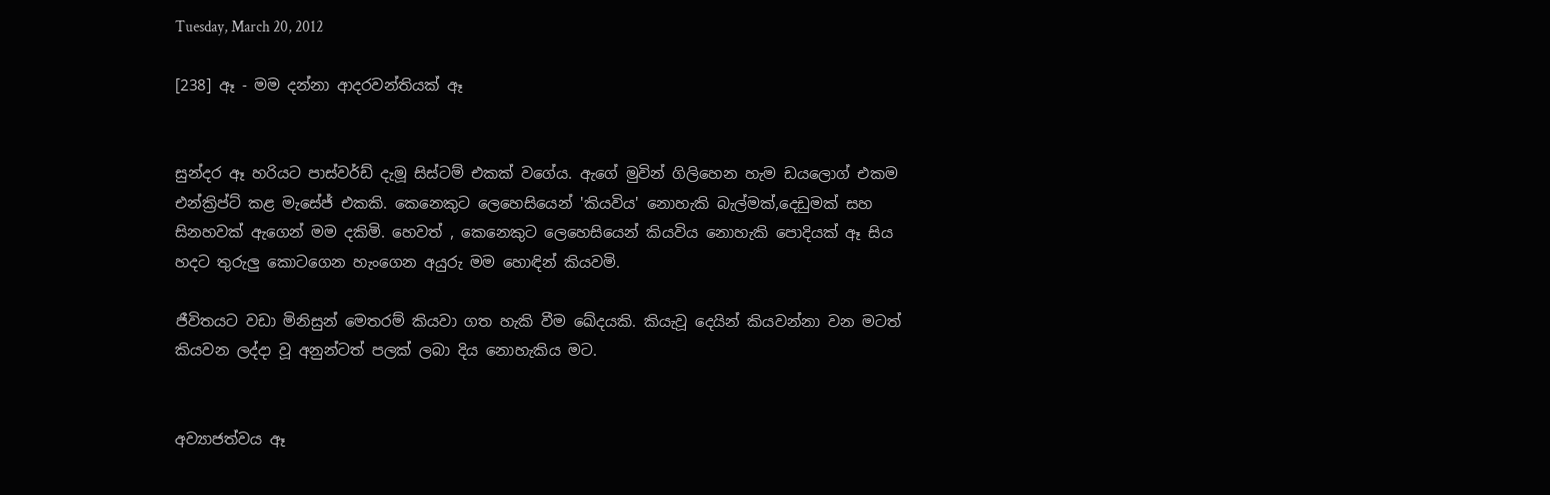Tuesday, March 20, 2012

[238] ඈ - මම දන්නා ආදරවන්තියක් ඈ


සුන්දර ඈ හරියට පාස්වර්ඩ් දැමූ සිස්ටම් එකක් වගේය. ඇගේ මුවින් ගිලිහෙන හැම ඩයලොග් එකම එන්ක්‍රිප්ට් කළ මැසේජ් එකකි. කෙනෙකුට ලෙහෙසියෙන් 'කියවිය' නොහැකි බැල්මක්,දෙඩුමක් සහ සිනහවක් ඇගෙන් මම දකිමි. හෙවත් , කෙනෙකුට ලෙහෙසියෙන් කියවිය නොහැකි පොදියක් ඈ සිය හදට තුරුලු කොටගෙන හැංගෙන අයුරු මම හොඳින් කියවමි.

ජීවිතයට වඩා මිනිසුන් මෙතරම් කියවා ගත හැකි වීම ඛේදයකි. කියැවූ දෙයින් කියවන්නා වන මටත් කියවන ලද්දා වූ අනුන්ටත් පලක් ලබා දිය නොහැකිය මට.


අව්‍යාජත්වය ඈ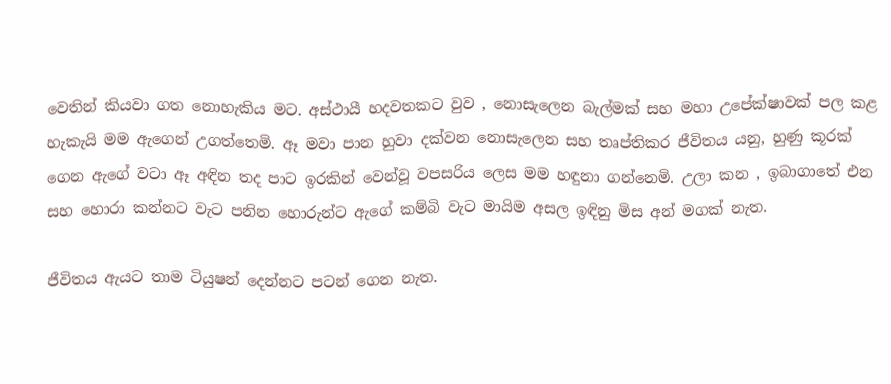වෙතින් කියවා ගත නොහැකිය මට. අස්ථායී හදවතකට වුව , නොසැලෙන බැල්මක් සහ මහා උපේක්ෂාවක් පල කළ හැකැයි මම ඇගෙන් උගත්තෙමි. ඈ මවා පාන හුවා දක්වන නොසැලෙන සහ තෘප්තිකර ජීවිතය යනු, හුණු කූරක් ගෙන ඇගේ වටා ඈ අඳින තද පාට ඉරකින් වෙන්වූ වපසරිය ලෙස මම හඳුනා ගන්නෙමි. උලා කන , ඉබාගාතේ එන සහ හොරා කන්නට වැට පනින හොරුන්ට ඇගේ කම්බි වැට මායිම අසල ඉඳිනු මිස අන් මගක් නැත.

ජීවිතය ඇයට තාම ටියුෂන් දෙන්නට පටන් ගෙන නැත.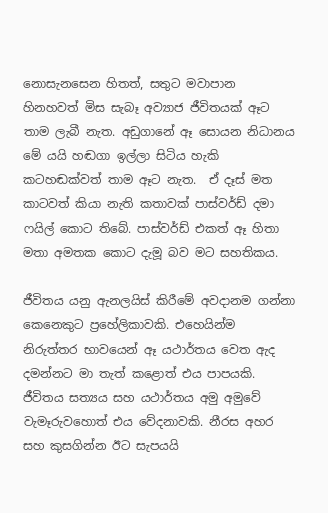නොසැනසෙන හිතත්, සතුට මවාපාන හිනහවත් මිස සැබෑ අව්‍යාජ ජීවිතයක් ඈට තාම ලැබී නැත. අඩුගානේ ඈ සොයන නිධානය මේ යයි හඬගා ඉල්ලා සිටිය හැකි කටහඬක්වත් තාම ඈට නැත.  ඒ දෑස් මත කාටවත් කියා නැති කතාවක් පාස්වර්ඩ් දමා ෆයිල් කොට තිබේ. පාස්වර්ඩ් එකත් ඈ හිතා මතා අමතක කොට දැමූ බව මට සහතිකය.

ජීවිතය යනු ඇනලයිස් කිරීමේ අවදානම ගන්නා කෙනෙකුට ප්‍රහේලිකාවකි. එහෙයින්ම නිරුත්තර භාවයෙන් ඈ යථාර්තය වෙත ඇද දමන්නට මා තැත් කළොත් එය පාපයකි.   ජීවිතය සත්‍යය සහ යථාර්තය අමු අමුවේ වැමෑරුවහොත් එය වේදනාවකි. නීරස අහර සහ කුසගින්න ඊට සැපයයි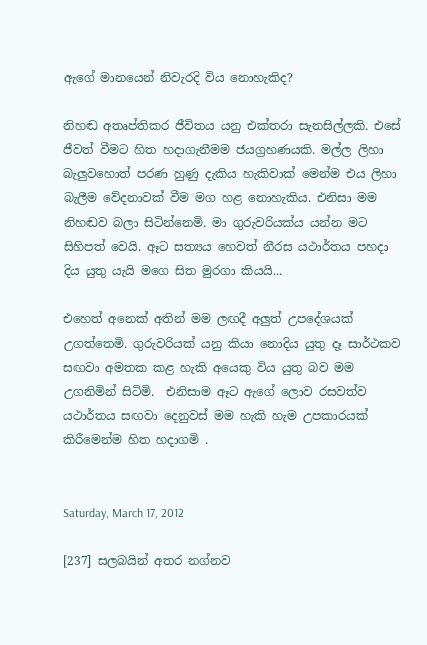ඇගේ මානයෙන් නිවැරදි විය නොහැකිද?

නිහඬ අතෘප්තිකර ජීවිතය යනු එක්තරා සැනසිල්ලකි. එසේ ජීවත් වීමට හිත හදාගැනීමම ජයග්‍රහණයකි. මල්ල ලිහා බැලුවහොත් පරණ හුණු දැකිය හැකිවාක් මෙන්ම එය ලිහා බැලීම වේදනාවක් වීම මග හළ නොහැකිය. එනිසා මම නිහඬව බලා සිටින්නෙමි. මා ගුරුවරියක්ය යන්න මට සිහිපත් වෙයි. ඈට සත්‍යය හෙවත් නීරස යථාර්තය පහදා දිය යුතු යැයි මගෙ සිත මුරගා කියයි...

එහෙත් අනෙක් අතින් මම ලඟදී අලුත් උපදේශයක් උගත්තෙමි. ගුරුවරියක් යනු කියා නොදිය යුතු දෑ සාර්ථකව සඟවා අමතක කළ හැකි අයෙකු විය යුතු බව මම උගනිමින් සිටිමි.  එනිසාම ඈට ඇගේ ලොව රසවත්ව යථාර්තය සඟවා දෙනුවස් මම හැකි හැම උපකාරයක් කිරීමෙන්ම හිත හදාගමි .


Saturday, March 17, 2012

[237] සලබයින් අතර නග්නව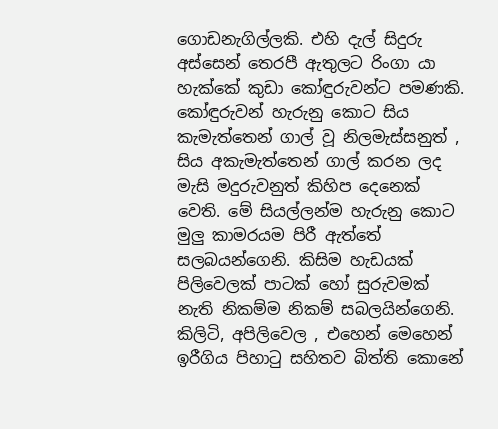ගොඩනැගිල්ලකි. එහි දැල් සිදුරු අස්සෙන් තෙරපී ඇතුලට රිංගා යා හැක්කේ කුඩා කෝඳුරුවන්ට පමණකි. කෝඳුරුවන් හැරුනු කොට සිය කැමැත්තෙන් ගාල් වූ නිලමැස්සනුත් , සිය අකැමැත්තෙන් ගාල් කරන ලද මැසි මදුරුවනුත් කිහිප දෙනෙක් වෙති. මේ සියල්ලන්ම හැරුනු කොට මුලු කාමරයම පිරී ඇත්තේ සලබයන්ගෙනි. කිසිම හැඩයක් පිලිවෙලක් පාටක් හෝ සුරුවමක් නැති නිකම්ම නිකම් සබලයින්ගෙනි.  කිලිටි, අපිලිවෙල , එහෙන් මෙහෙන් ඉරීගිය පිහා‍ටු සහිතව බිත්ති කොනේ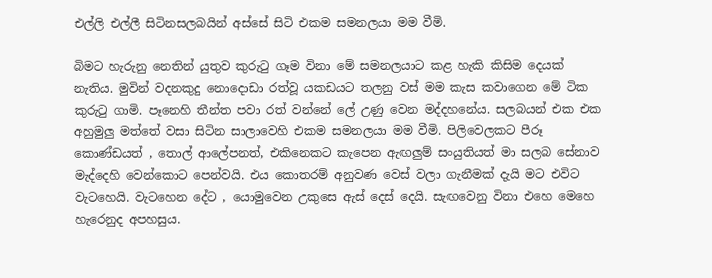එල්ලි එල්ලී සිටිනසලබයින් අස්සේ සිටි එකම සමනලයා මම වීමි.

බිමට හැරුනු නෙතින් යුතුව කුරු‍ටු ගෑම විනා මේ සමනලයාට කළ හැකි කිසිම දෙයක් නැතිය. මුවින් වදනකුදු නොදොඩා රත්වූ යකඩයට තලනු වස් මම කැස කවාගෙන මේ ටික කුරු‍ටු ගාමි. පෑනෙහි තීන්ත පවා රත් වන්නේ ලේ උණු වෙන මද්දහනේය. සලබයන් එක එක අහුමුලු මත්තේ වසා සිටින සාලාවෙහි එකම සමනලයා මම වීමි. පිලිවෙලකට පීරූ කොණ්ඩයත් , තොල් ආලේපනත්, එකිනෙකට කැපෙන ඇඟලුම් සංයුතියත් මා සලබ සේනාව මැද්දෙහි වෙන්කොට පෙන්වයි. එය කොතරම් අනුවණ වෙස් වලා ගැනීමක් දැයි මට එවිට වැටහෙයි. වැටහෙන දේට , යොමුවෙන උකුසෙ ඇස් දෙස් දෙයි. සැඟවෙනු විනා එහෙ මෙහෙ හැරෙනුද අපහසුය.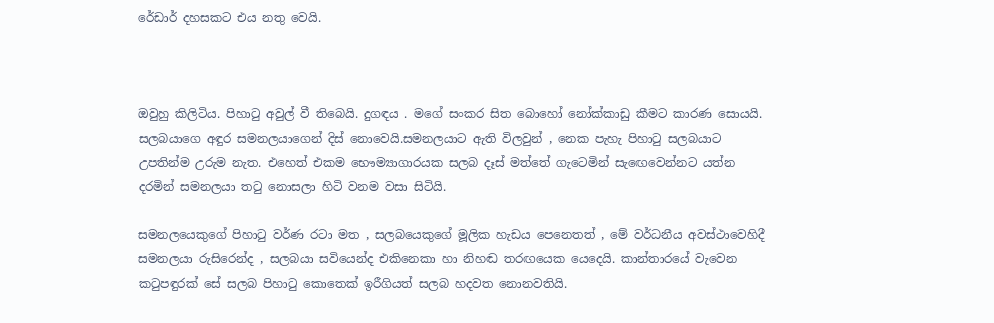රේඩාර් දහසකට එය නතු වෙයි.



ඔවුහු කිලිටිය. පිහා‍ටු අවුල් වී තිබෙයි. දුගඳය . මගේ සංකර සිත බොහෝ නෝක්කාඩු කීමට කාරණ සොයයි. සලබයාගෙ අඳුර සමනලයාගෙන් දිස් නොවෙයි.සමනලයාට ඇති විලවුන් , නෙක පැහැ පිහා‍ටු සලබයාට උපතින්ම උරුම නැත. එහෙත් එකම භෞම්‍යාගාරයක සලබ දෑස් මත්තේ ගැටෙමින් සැ‍ඟෙවෙන්නට යත්න දරමින් සමනලයා ත‍ටු නොසලා හිටි වනම වසා සිටියි.

සමනලයෙකුගේ පිහා‍ටු වර්ණ රටා මත , සලබයෙකුගේ මූලික හැඩය පෙනෙතත් , මේ වර්ධනීය අවස්ථාවෙහිදී සමනලයා රුසිරෙන්ද , සලබයා සවියෙන්ද එකිනෙකා හා නිහඬ තරඟයෙක යෙදෙයි. කාන්තාරයේ වැවෙන ක‍ටුපඳුරක් සේ සලබ පිහා‍ටු කොතෙක් ඉරීගියත් සලබ හදවත නොනවතියි.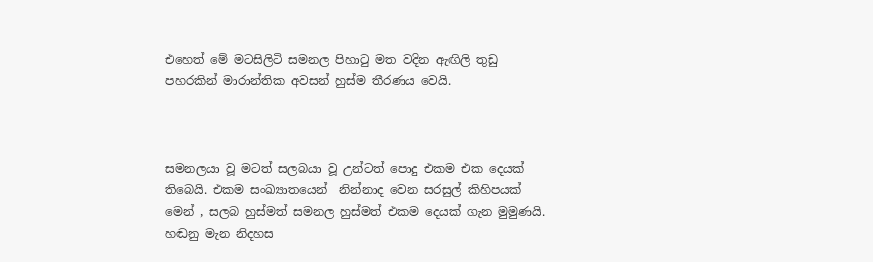එහෙත් මේ මටසිලිටි සමනල පිහා‍ටු මත වදින ඇඟිලි තුඩු පහරකින් මාරාන්තික අවසන් හුස්ම තීරණය වෙයි.



සමනලයා වූ මටත් සලබයා වූ උන්ටත් පොදු එකම එක දෙයක් තිබෙයි. එකම සංඛ්‍යාතයෙන්  නින්නාද වෙන සරසුල් කිහිපයක් මෙන් , සලබ හුස්මත් සමනල හුස්මත් එකම දෙයක් ගැන මුමුණයි. හඬනු මැන නිදහස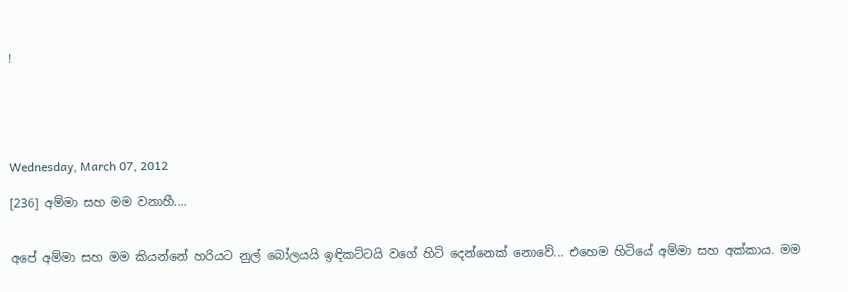!





Wednesday, March 07, 2012

[236] අම්මා සහ මම වනාහී....


අපේ අම්මා සහ මම කියන්නේ හරියට නුල් බෝලයයි ඉඳිකට්ටයි වගේ හිටි දෙන්නෙක් නොවේ... එහෙම හිටියේ අම්මා සහ අක්කාය. මම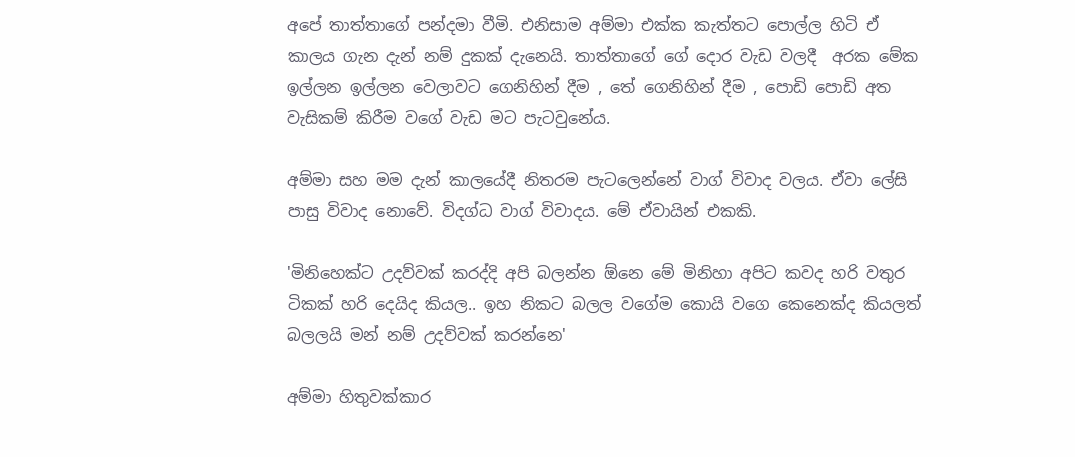අපේ තාත්තාගේ පන්දමා වීමි. එනිසාම අම්මා එක්ක කැත්තට පොල්ල හිටි ඒ කාලය ගැන දැන් නම් දුකක් දැනෙයි. තාත්තාගේ ගේ දොර වැඩ වලදී  අරක මේක ඉල්ලන ඉල්ලන වෙලාවට ගෙනිහින් දීම , තේ ගෙනිහින් දීම , පොඩි පොඩි අත වැසිකම් කිරීම වගේ වැඩ මට පැටවුනේය.

අම්මා සහ මම දැන් කාලයේදී නිතරම පැටලෙන්නේ වාග් විවාද වලය. ඒවා ලේසි පාසු විවාද නොවේ. විදග්ධ වාග් විවාදය. මේ ඒවායින් එකකි.

'මිනිහෙක්ට උදව්වක් කරද්දි අපි බලන්න ඕනෙ මේ මිනිහා අපිට කවද හරි වතුර ටිකක් හරි දෙයිද කියල.. ඉහ නිකට බලල වගේම කොයි වගෙ කෙනෙක්ද කියලත් බලලයි මන් නම් උදව්වක් කරන්නෙ'

අම්මා හිතුවක්කාර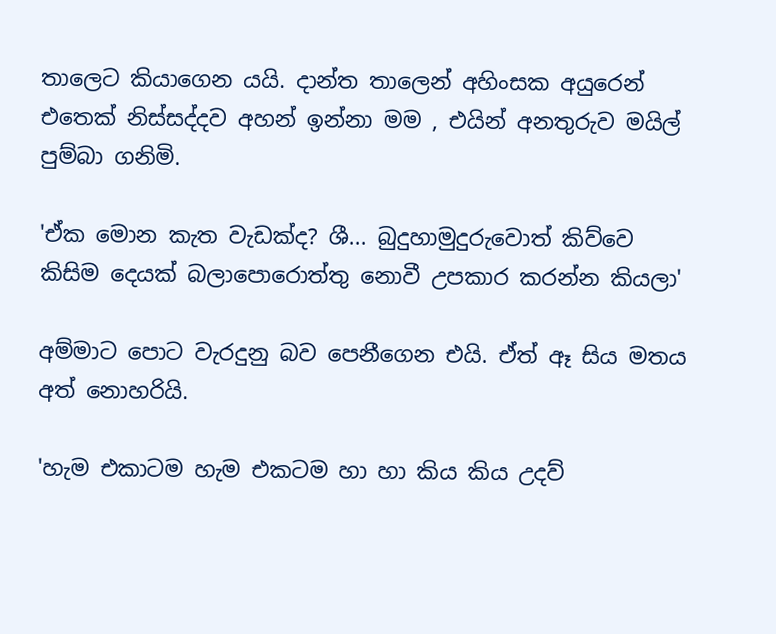තාලෙට කියාගෙන යයි. දාන්ත තාලෙන් අහිංසක අයුරෙන් එතෙක් නිස්සද්දව අහන් ඉන්නා මම , එයින් අනතුරුව මයිල් පුම්බා ගනිමි.

'ඒක මොන කැත වැඩක්ද? ශී... බුදුහාමුදුරුවොත් කිව්වෙ කිසිම දෙයක් බලාපොරොත්තු නොවී උපකාර කරන්න කියලා'

අම්මාට පොට වැරදුනු බව පෙනීගෙන එයි. ඒත් ඈ සිය මතය අත් නොහරියි.

'හැම එකාටම හැම එකටම හා හා කිය කිය උදව්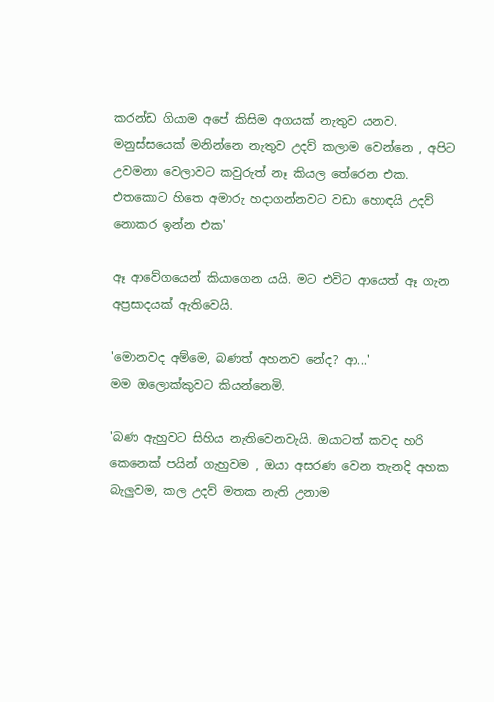කරන්ඩ ගියාම අපේ කිසිම අගයක් නැතුව යනව. මනුස්සයෙක් මනින්නෙ නැතුව උදව් කලාම වෙන්නෙ , අපිට උවමනා වෙලාවට කවුරුත් නෑ කියල තේරෙන එක. එතකොට හිතෙ අමාරු හදාගන්නවට වඩා හොඳයි උදව් නොකර ඉන්න එක'

ඈ ආවේගයෙන් කියාගෙන යයි. මට එවිට ආයෙත් ඈ ගැන අප්‍රසාදයක් ඇතිවෙයි.

'මොනවද අම්මෙ, බණත් අහනව නේද? ආ...'
මම ඔලොක්කුවට කියන්නෙමි.

'බණ ඇහුවට සිහිය නැතිවෙනවැයි. ඔයාටත් කවද හරි කෙනෙක් පයින් ගැහුවම , ඔයා අසරණ වෙන තැනදි අහක බැලුවම, කල උදව් මතක නැති උනාම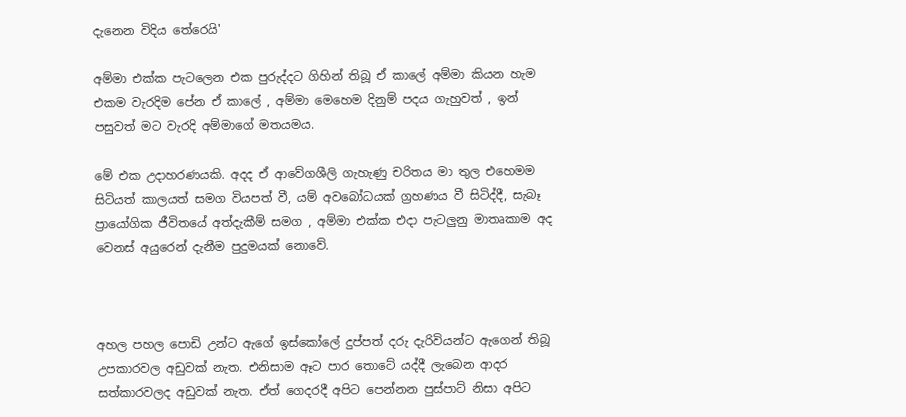දැනෙන විදිය තේරෙයි'

අම්මා එක්ක පැටලෙන එක පුරුද්දට ගිහින් තිබූ ඒ කාලේ අම්මා කියන හැම එකම වැරදිම පේන ඒ කාලේ , අම්මා මෙහෙම දිනුම් පදය ගැහුවත් , ඉන් පසුවත් මට වැරදි අම්මාගේ මතයමය.

මේ එක උදාහරණයකි. අදද ඒ ආවේගශීලි ගැහැණු චරිතය මා තුල එහෙමම සිටියත් කාලයත් සමග වියපත් වී, යම් අවබෝධයක් ග්‍රහණය වී සිටිද්දී, සැබෑ ප්‍රායෝගික ජීවිතයේ අත්දැකීම් සමග , අම්මා එක්ක එදා පැටලුනු මාතෘකාම අද වෙනස් අයුරෙන් දැනීම පුදුමයක් නොවේ.



අහල පහල පොඩි උන්ට ඇගේ ඉස්කෝලේ දුප්පත් දරු දැරිවියන්ට ඇගෙන් තිබූ උපකාරවල අඩුවක් නැත. එනිසාම ඈට පාර තොටේ යද්දී ලැබෙන ආදර සත්කාරවලද අඩුවක් නැත. ඒත් ගෙදරදී අපිට පෙන්නන පුස්පාට් නිසා අපිට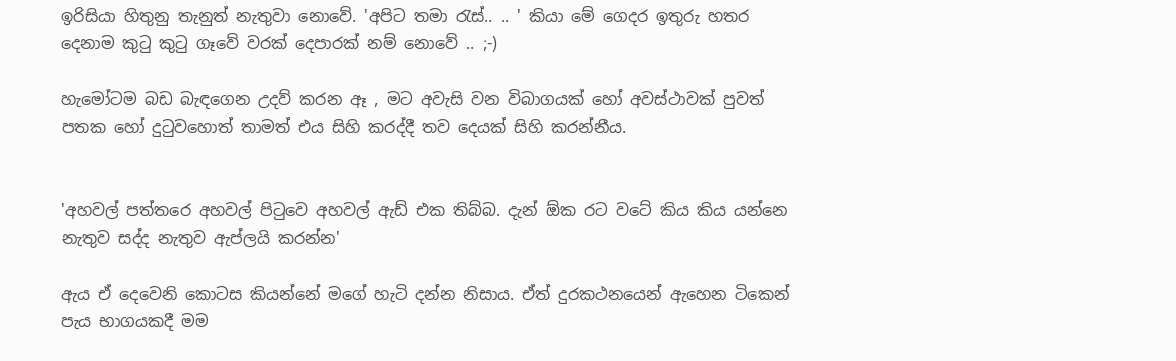ඉරිසියා හිතුනු තැනුත් නැතුවා නොවේ. 'අපිට තමා රැස්.. .. ' කියා මේ ගෙදර ඉතුරු හතර දෙනාම කුටු කුටු ගෑවේ වරක් දෙපාරක් නම් නොවේ .. ;-)

හැමෝටම බඩ බැඳගෙන උදව් කරන ඈ , මට අවැසි වන විබාගයක් හෝ අවස්ථාවක් පුවත් පතක හෝ දුටුවහොත් තාමත් එය සිහි කරද්දී තව දෙයක් සිහි කරන්නීය.


'අහවල් පත්තරෙ අහවල් පිටුවෙ අහවල් ඇඩ් එක තිබ්බ. දැන් ඕක රට වටේ කිය කිය යන්නෙ නැතුව සද්ද නැතුව ඇප්ලයි කරන්න'

ඇය ඒ දෙවෙනි කොටස කියන්නේ මගේ හැටි දන්න නිසාය. ඒත් දුරකථනයෙන් ඇහෙන ටිකෙන් පැය භාගයකදී මම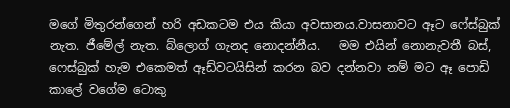මගේ මිතුරන්ගෙන් හරි අඩකටම එය කියා අවසානය.වාසනාවට ඈට ෆේස්බුක් නැත. ජීමේල් නැත. බ්ලොග් ගැනද නොදන්නීය.   මම එයින් නොනැවතී බස්, ෆෙස්බුක් හැම එකෙමත් ඈඩ්වටයිසින් කරන බව දන්නවා නම් මට ඈ පොඩි කාලේ වගේම ටොකු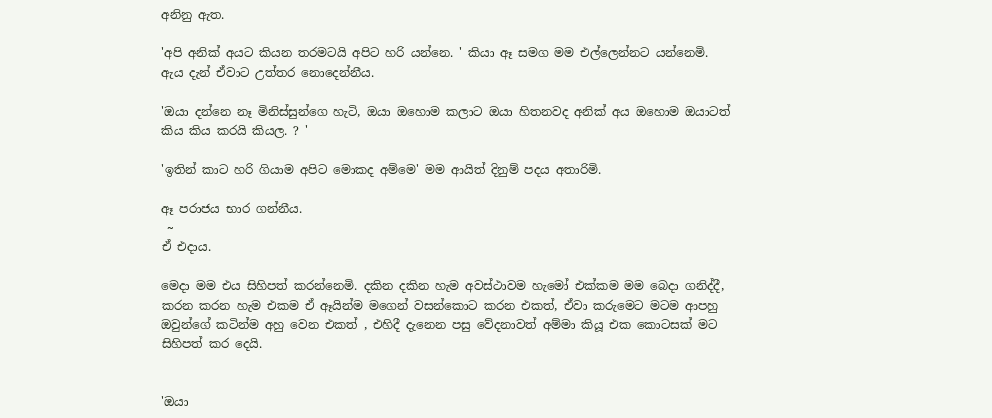අනිනු ඇත.

'අපි අනික් අයට කියන තරමටයි අපිට හරි යන්නෙ. ' කියා ඈ සමග මම එල්ලෙන්නට යන්නෙමි.  ඇය දැන් ඒවාට උත්තර නොදෙන්නීය.

'ඔයා දන්නෙ නෑ මිනිස්සුන්ගෙ හැටි, ඔයා ඔහොම කලාට ඔයා හිතනවද අනික් අය ඔහොම ඔයාටත් කිය කිය කරයි කියල. ? '

'ඉතින් කාට හරි ගියාම අපිට මොකද අම්මෙ' මම ආයිත් දිනුම් පදය අතාරිමි.

ඈ පරාජය භාර ගන්නීය.
 ~
ඒ එදාය.

මෙදා මම එය සිහිපත් කරන්නෙමි. දකින දකින හැම අවස්ථාවම හැමෝ එක්කම මම බෙදා ගනිද්දී, කරන කරන හැම එකම ඒ ඈයින්ම මගෙන් වසන්කොට කරන එකත්, ඒවා කරුමෙට මටම ආපහු ඔවුන්ගේ කටින්ම අහු වෙන එකත් , එහිදී දැනෙන පසු වේදනාවත් අම්මා කියූ එක කොටසක් මට සිහිපත් කර දෙයි.


'ඔයා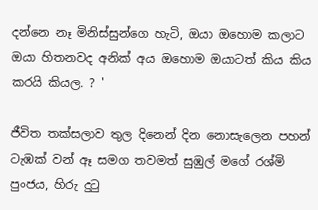දන්නෙ නෑ මිනිස්සුන්ගෙ හැටි, ඔයා ඔහොම කලාට ඔයා හිතනවද අනික් අය ඔහොම ඔයාටත් කිය කිය කරයි කියල. ? '

ජීවිත තක්සලාව තුල දිනෙන් දින නොසැලෙන පහන් ටැඹක් වන් ඈ සමග තවමත් සුඹුල් මගේ රශ්මි පුංජය, හිරු දුටු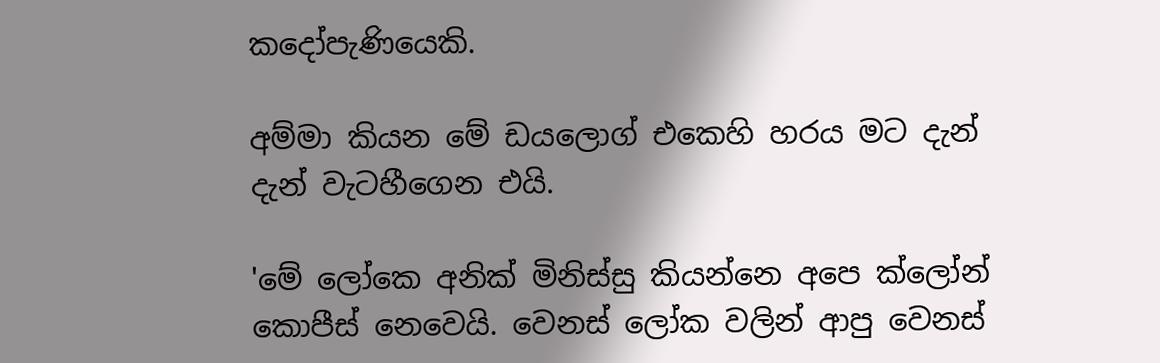කදෝපැණියෙකි.

අම්මා කියන මේ ඩයලොග් එකෙහි හරය මට දැන් දැන් වැටහීගෙන එයි.

'මේ ලෝකෙ අනික් මිනිස්සු කියන්නෙ අපෙ ක්ලෝන් කොපීස් නෙවෙයි. වෙනස් ලෝක වලින් ආපු වෙනස්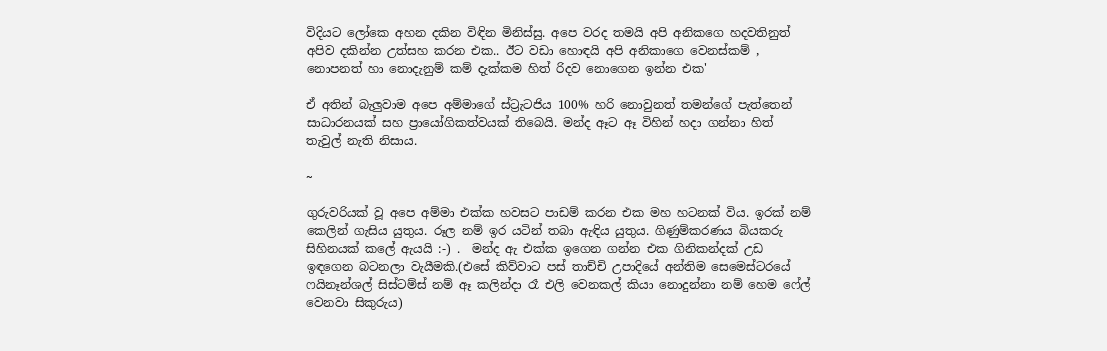විදියට ලෝකෙ අහන දකින විඳින මිනිස්සු. අපෙ වරද තමයි අපි අනිකගෙ හදවතිනුත් අපිව දකින්න උත්සහ කරන එක.. ඊට වඩා හොඳයි අපි අනිකාගෙ වෙනස්කම් , නොපනත් හා නොදැනුම් කම් දැක්කම හිත් රිදව නොගෙන ඉන්න එක'

ඒ අතින් බැලුවාම අපෙ අම්මාගේ ස්ට්‍රැටජිය 100% හරි නොවුනත් තමන්ගේ පැත්තෙන් සාධාරනයක් සහ ප්‍රායෝගිකත්වයක් තිබෙයි. මන්ද ඈට ඈ විහින් හදා ගන්නා හිත් තැවුල් නැති නිසාය.

~

ගුරුවරියක් වූ අපෙ අම්මා එක්ක හවසට පාඩම් කරන එක මහ හටනක් විය. ඉරක් නම් කෙලින් ගැසිය යුතුය. රූල නම් ඉර යටින් තබා ඇඳිය යුතුය. ගිණුම්කරණය බියකරු සිහිනයක් කලේ ඇයයි :-) .  මන්ද ඇ එක්ක ඉගෙන ගන්න එක ගිනිකන්දක් උඩ ඉඳගෙන බටනලා වැයීමකි.(එසේ කිව්වාට පස් තාච්චි උපාදියේ අන්තිම සෙමෙස්ටරයේ ෆයිනෑන්ශල් සිස්ටම්ස් නම් ඈ කලින්දා රෑ එලි වෙනකල් කියා නොදුන්නා නම් හෙම ෆේල් වෙනවා සිකුරුය)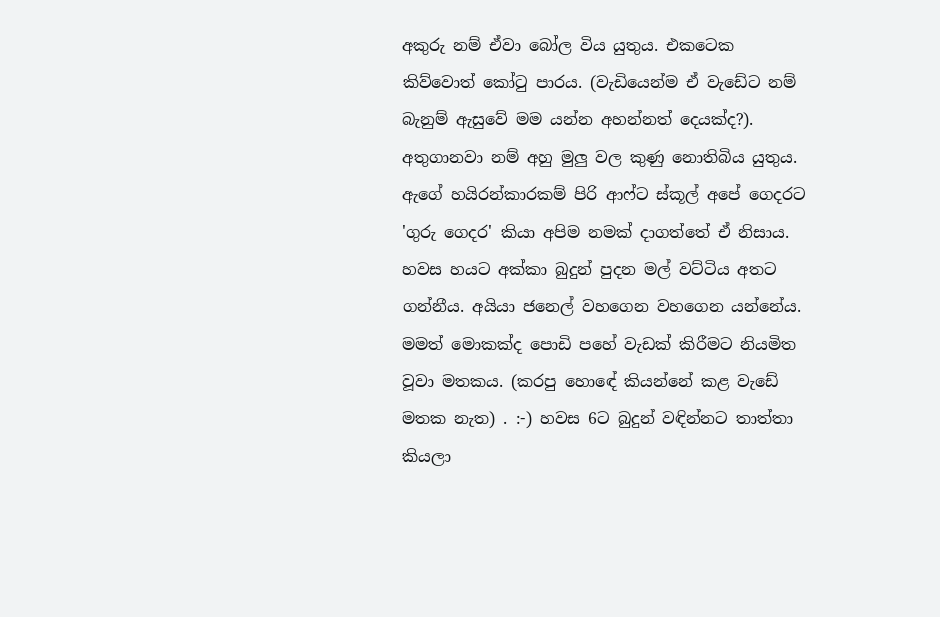අකුරු නම් ඒවා බෝල විය යුතුය. එකටෙක කිව්වොත් කෝ‍ටු පාරය. (වැඩියෙන්ම ඒ වැඩේට නම් බැනුම් ඇසුවේ මම යන්න අහන්නත් දෙයක්ද?). අතුගානවා නම් අහු මුලු වල කුණු නොතිබිය යුතුය. ඇගේ හයිරන්කාරකම් පිරි ආෆ්ට ස්කූල් අපේ ගෙදරට 'ගුරු ගෙදර' කියා අපිම නමක් දාගත්තේ ඒ නිසාය.  හවස හයට අක්කා බුදුන් පුදන මල් වට්ටිය අතට ගන්නීය. අයියා ජනෙල් වහගෙන වහගෙන යන්නේය. මමත් මොකක්ද පොඩි පහේ වැඩක් කිරීමට නියමිත වූවා මතකය. (කරපු හොඳේ කියන්නේ කළ වැඩේ මතක නැත) . :-) හවස 6ට බුදුන් වඳින්නට තාත්තා කියලා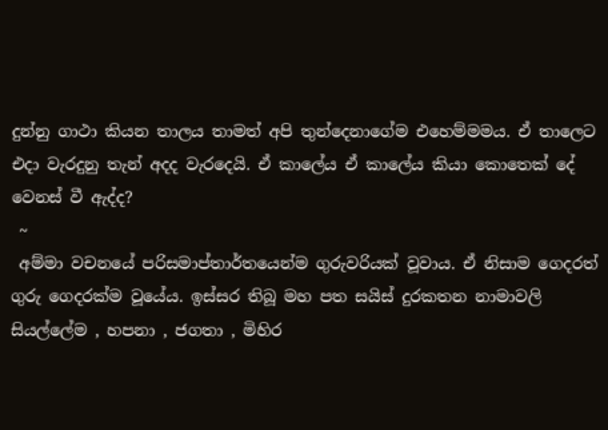දුන්නු ගාථා කියන තාලය තාමත් අපි තුන්දෙනාගේම එහෙම්මමය. ඒ තාලෙට එදා වැරදුනු තැන් අදද වැරදෙයි. ඒ කාලේය ඒ කාලේය කියා කොතෙක් දේ වෙනස් වී ඇද්ද?
 ~
 අම්මා වචනයේ පරිසමාප්තාර්තයෙන්ම ගුරුවරියක් වූවාය. ඒ නිසාම ගෙදරත් ගුරු ගෙදරක්ම වූයේය. ඉස්සර තිබූ මහ පත සයිස් දුරකතන නාමාවලි සියල්ලේම , හපනා , ජගතා , මිහිර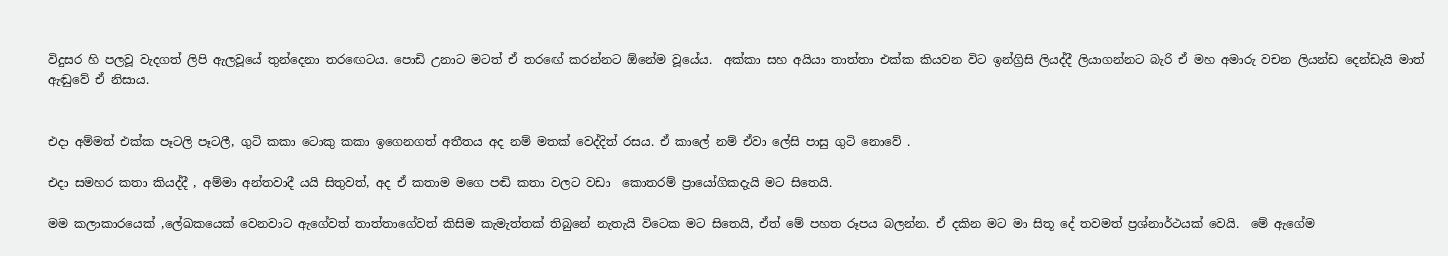විදුසර හි පලවූ වැදගත් ලිපි ඇලවූයේ තුන්දෙනා තරඟෙටය. පොඩි උනාට මටත් ඒ තරඟේ කරන්නට ඕනේම වූයේය.  අක්කා සහ අයියා තාත්තා එක්ක කියවන විට ඉන්ග්‍රිසි ලියද්දී ලියාගන්නට බැරි ඒ මහ අමාරු වචන ලියන්ඩ දෙන්ඩැයි මාත් ඇඬුවේ ඒ නිසාය.


එදා අම්මත් එක්ක පෑටලි පෑටලී, ගුටි කකා ටොකු කකා ඉගෙනගත් අතීතය අද නම් මතක් වෙද්දිත් රසය. ඒ කාලේ නම් ඒවා ලේසි පාසු ගුටි නොවේ .

එදා සමහර කතා කියද්දී , අම්මා අන්තවාදී යයි සිතුවත්, අද ඒ කතාම මගෙ පඬි කතා වලට වඩා  කොතරම් ප්‍රායෝගිකදැයි මට සිතෙයි.

මම කලාකාරයෙක් ,ලේඛකයෙක් වෙනවාට ඇගේවත් තාත්තාගේවත් කිසිම කැමැත්තක් තිබුනේ නැතැයි විටෙක මට සිතෙයි, ඒත් මේ පහත රූපය බලන්න. ඒ දකින මට මා සිතූ දේ තවමත් ප්‍රශ්නාර්ථයක් වෙයි.  මේ ඇගේම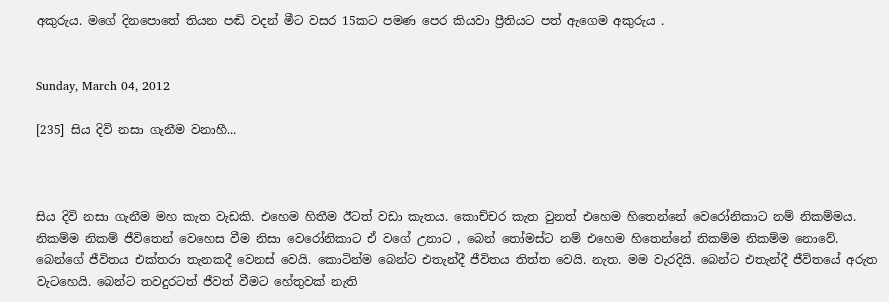අකුරුය. මගේ දිනපොතේ තියන පඬි වදන් මීට වසර 15කට පමණ පෙර කියවා ප්‍රීතියට පත් ඇගෙම අකුරුය .


Sunday, March 04, 2012

[235] සිය දිවි නසා ගැනීම වනාහී...



සිය දිවි නසා ගැනීම මහ කැත වැඩකි. එහෙම හිතීම ඊටත් වඩා කැතය. කොච්චර කැත වුනත් එහෙම හිතෙන්නේ වෙරෝනිකාට නම් නිකම්මය. නිකම්ම නිකම් ජීවිතෙන් වෙහෙස වීම නිසා වෙරෝනිකාට ඒ වගේ උනාට , බෙන් තෝමස්ට නම් එහෙම හිතෙන්නේ නිකම්ම නිකම්ම නොවේ. බෙන්ගේ ජීවිතය එක්තරා තැනකදී වෙනස් වෙයි. කොටින්ම බෙන්ට එතැන්දී ජීවිතය තිත්ත වෙයි. නැත. මම වැරදියි. බෙන්ට එතැන්දී ජීවිතයේ අරුත වැටහෙයි. බෙන්ට තවදුරටත් ජීවත් වීමට හේතුවක් නැති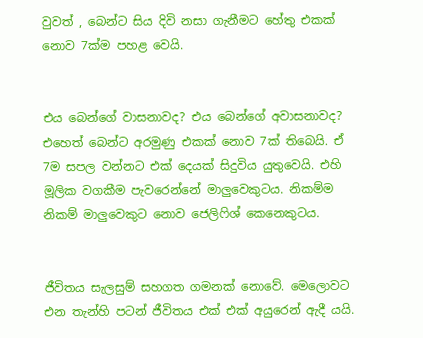වුවත් , බෙන්ට සිය දිවි නසා ගැනීමට හේතු එකක් නොව 7ක්ම පහළ වෙයි.


එය බෙන්ගේ වාසනාවද? එය බෙන්ගේ අවාසනාවද? එහෙත් බෙන්ට අරමුණු එකක් නොව 7ක් තිබෙයි. ඒ 7ම සපල වන්නට එක් දෙයක් සිදුවිය යුතුවෙයි. එහි මූලික වගකීම පැවරෙන්නේ මාලුවෙකුටය. නිකම්ම නිකම් මාලුවෙකුට නොව ජෙලිෆිශ් කෙනෙකුටය.


ජීවිතය සැලසුම් සහගත ගමනක් නොවේ. මෙලොවට එන තැන්හි පටන් ජීවිතය එක් එක් අයුරෙන් ඇදී යයි.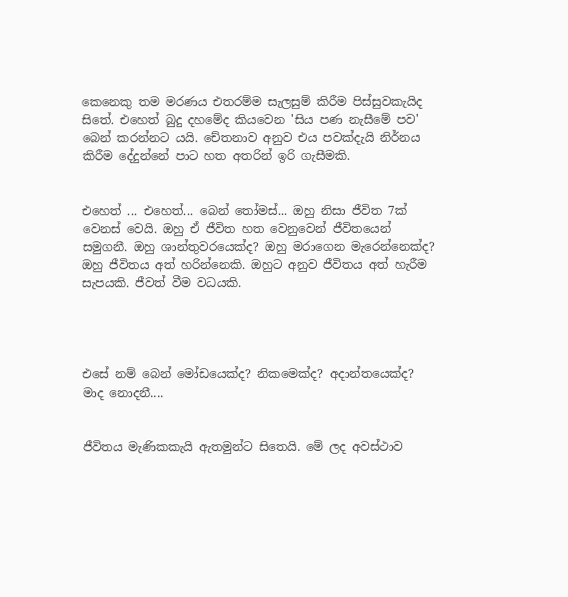කෙනෙකු තම මරණය එතරම්ම සැලසුම් කිරීම පිස්සුවකැයිද සිතේ. එහෙත් බුදු දහමේද කියවෙන 'සිය පණ නැසීමේ පව' බෙන් කරන්නට යයි. චේතනාව අනුව එය පවක්දැයි නිර්නය කිරීම දේදුන්නේ පාට හත අතරින් ඉරි ගැසීමකි.


එහෙත් ... එහෙත්... බෙන් තෝමස්... ඔහු නිසා ජීවිත 7ක් වෙනස් වෙයි. ඔහු ඒ ජීවිත හත වෙනුවෙන් ජීවිතයෙන් සමුගනී. ඔහු ශාන්තුවරයෙක්ද? ඔහු මරාගෙන මැරෙන්නෙක්ද? ඔහු ජීවිතය අත් හරින්නෙකි. ඔහුට අනුව ජීවිතය අත් හැරීම සැපයකි. ජීවත් වීම වධයකි.




එසේ නම් බෙන් මෝඩයෙක්ද? නිකමෙක්ද? අදාන්තයෙක්ද? මාද නොදනී....


ජීවිතය මැණිකකැයි ඇතමුන්ට සිතෙයි. මේ ලද අවස්ථාව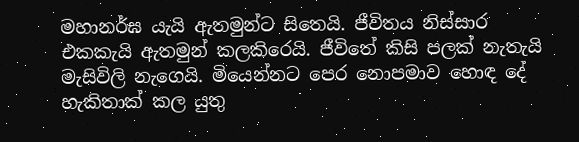මහානර්ඝ යැයි ඇතමුන්ට සිතෙයි. ජීවිතය නිස්සාර එකකැයි ඇතමුන් කලකිරෙයි. ජීවිතේ කිසි පලක් නැතැයි මැසිවිලි නැගෙයි. මියෙන්නට පෙර නොපමාව හොඳ දේ හැකිතාක් කල යුතු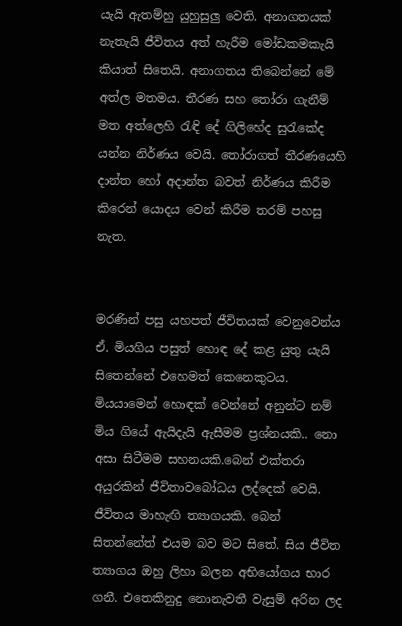යැයි ඇතම්හු යුහුසුලු වෙති. අනාගතයක් නැතැයි ජීවිතය අත් හැරීම මෝඩකමකැයි කියාත් සිතෙයි. අනාගතය තිබෙන්නේ මේ අත්ල මතමය. තීරණ සහ තෝරා ගැනීම් මත අත්ලෙහි රැඳි දේ ගිලිහේද සුරැකේද යන්න නිර්ණය වෙයි. තෝරාගත් තීරණයෙහි දාන්ත හෝ අදාන්ත බවත් නිර්ණය කිරීම කිරෙන් යොදය වෙන් කිරීම තරම් පහසු නැත.


මරණින් පසු යහපත් ජීවිතයක් වෙනුවෙන්ය ඒ. මියගිය පසුත් හොඳ දේ කළ යුතු යැයි සිතෙන්නේ එහෙමත් කෙනෙකුටය. මියයාමෙන් හොඳක් වෙන්නේ අනුන්ට නම් මිය ගියේ ඇයිදැයි ඇසීමම ප්‍රශ්නයකි.. නො අසා සිටීමම සහනයකි.බෙන් එක්තරා අයුරකින් ජීවිතාවබෝධය ලද්දෙක් වෙයි. ජීවිතය මාහැඟි ත්‍යාගයකි. බෙන් සිතන්නේත් එයම බව මට සිතේ. සිය ජීවිත ත්‍යාගය ඔහු ලිහා බලන අභියෝගය භාර ගනී. එතෙකිනුදු නොනැවතී වැසුම් අරින ලද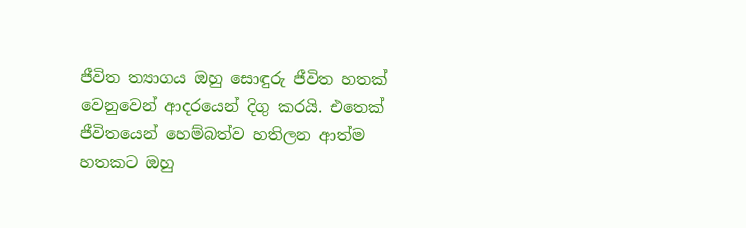ජීවිත ත්‍යාගය ඔහු සොඳුරු ජීවිත හතක් වෙනුවෙන් ආදරයෙන් දිගු කරයි. එතෙක් ජීවිතයෙන් හෙම්බත්ව හතිලන ආත්ම හතකට ඔහු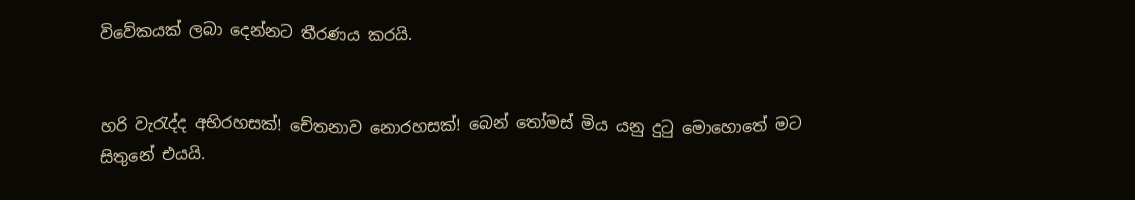විවේකයක් ලබා දෙන්නට තීරණය කරයි.


හරි වැරැද්ද අභිරහසක්! චේතනාව නොරහසක්! බෙන් තෝමස් මිය යනු දුටු මොහොතේ මට සිතුනේ එයයි.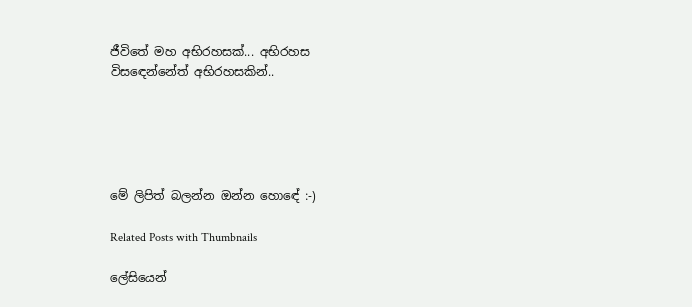ජීවිතේ මහ අභිරහසක්... අභිරහස විසඳෙන්නේත් අභිරහසකින්..





මේ ලිපිත් බලන්න ඔන්න හොඳේ :-)

Related Posts with Thumbnails

ලේසියෙන්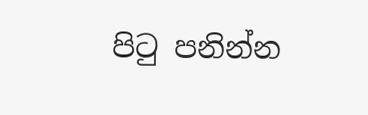පිටු පනින්න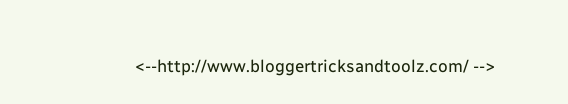<--http://www.bloggertricksandtoolz.com/ -->